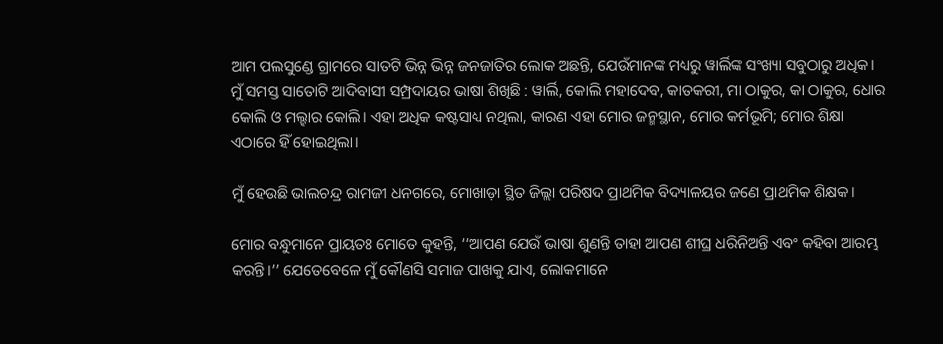ଆମ ପଲସୁଣ୍ଡେ ଗ୍ରାମରେ ସାତଟି ଭିନ୍ନ ଭିନ୍ନ ଜନଜାତିର ଲୋକ ଅଛନ୍ତି, ଯେଉଁମାନଙ୍କ ମଧ୍ୟରୁ ୱାର୍ଲିଙ୍କ ସଂଖ୍ୟା ସବୁଠାରୁ ଅଧିକ। ମୁଁ ସମସ୍ତ ସାତୋଟି ଆଦିବାସୀ ସମ୍ପ୍ରଦାୟର ଭାଷା ଶିଖିଛି : ୱାର୍ଲି, କୋଲି ମହାଦେବ, କାତକରୀ, ମା ଠାକୁର, କା ଠାକୁର, ଧୋର କୋଲି ଓ ମଲ୍ହାର କୋଲି। ଏହା ଅଧିକ କଷ୍ଟସାଧ୍ୟ ନଥିଲା, କାରଣ ଏହା ମୋର ଜନ୍ମସ୍ଥାନ, ମୋର କର୍ମଭୂମି; ମୋର ଶିକ୍ଷା ଏଠାରେ ହିଁ ହୋଇଥିଲା।

ମୁଁ ହେଉଛି ଭାଲଚନ୍ଦ୍ର ରାମଜୀ ଧନଗରେ, ମୋଖାଡ଼ା ସ୍ଥିତ ଜିଲ୍ଲା ପରିଷଦ ପ୍ରାଥମିକ ବିଦ୍ୟାଳୟର ଜଣେ ପ୍ରାଥମିକ ଶିକ୍ଷକ।

ମୋର ବନ୍ଧୁମାନେ ପ୍ରାୟତଃ ମୋତେ କୁହନ୍ତି, ‘‘ଆପଣ ଯେଉଁ ଭାଷା ଶୁଣନ୍ତି ତାହା ଆପଣ ଶୀଘ୍ର ଧରିନିଅନ୍ତି ଏବଂ କହିବା ଆରମ୍ଭ କରନ୍ତି।’’ ଯେତେବେଳେ ମୁଁ କୌଣସି ସମାଜ ପାଖକୁ ଯାଏ, ଲୋକମାନେ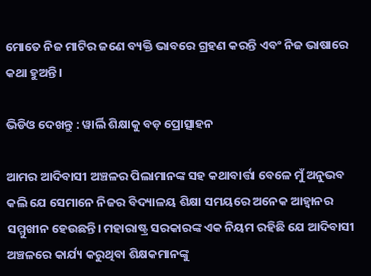ମୋତେ ନିଜ ମାଟିର ଜଣେ ବ୍ୟକ୍ତି ଭାବରେ ଗ୍ରହଣ କରନ୍ତି ଏବଂ ନିଜ ଭାଷାରେ କଥା ହୁଅନ୍ତି।

ଭିଡିଓ ଦେଖନ୍ତୁ : ୱାର୍ଲି ଶିକ୍ଷାକୁ ବଡ଼ ପ୍ରୋତ୍ସାହନ

ଆମର ଆଦିବାସୀ ଅଞ୍ଚଳର ପିଲାମାନଙ୍କ ସହ କଥାବାର୍ତ୍ତା ବେଳେ ମୁଁ ଅନୁଭବ କଲି ଯେ ସେମାନେ ନିଜର ବିଦ୍ୟାଳୟ ଶିକ୍ଷା ସମୟରେ ଅନେକ ଆହ୍ୱାନର ସମ୍ମୁଖୀନ ହେଉଛନ୍ତି। ମହାରାଷ୍ଟ୍ର ସରକାରଙ୍କ ଏକ ନିୟମ ରହିଛି ଯେ ଆଦିବାସୀ ଅଞ୍ଚଳରେ କାର୍ଯ୍ୟ କରୁଥିବା ଶିକ୍ଷକମାନଙ୍କୁ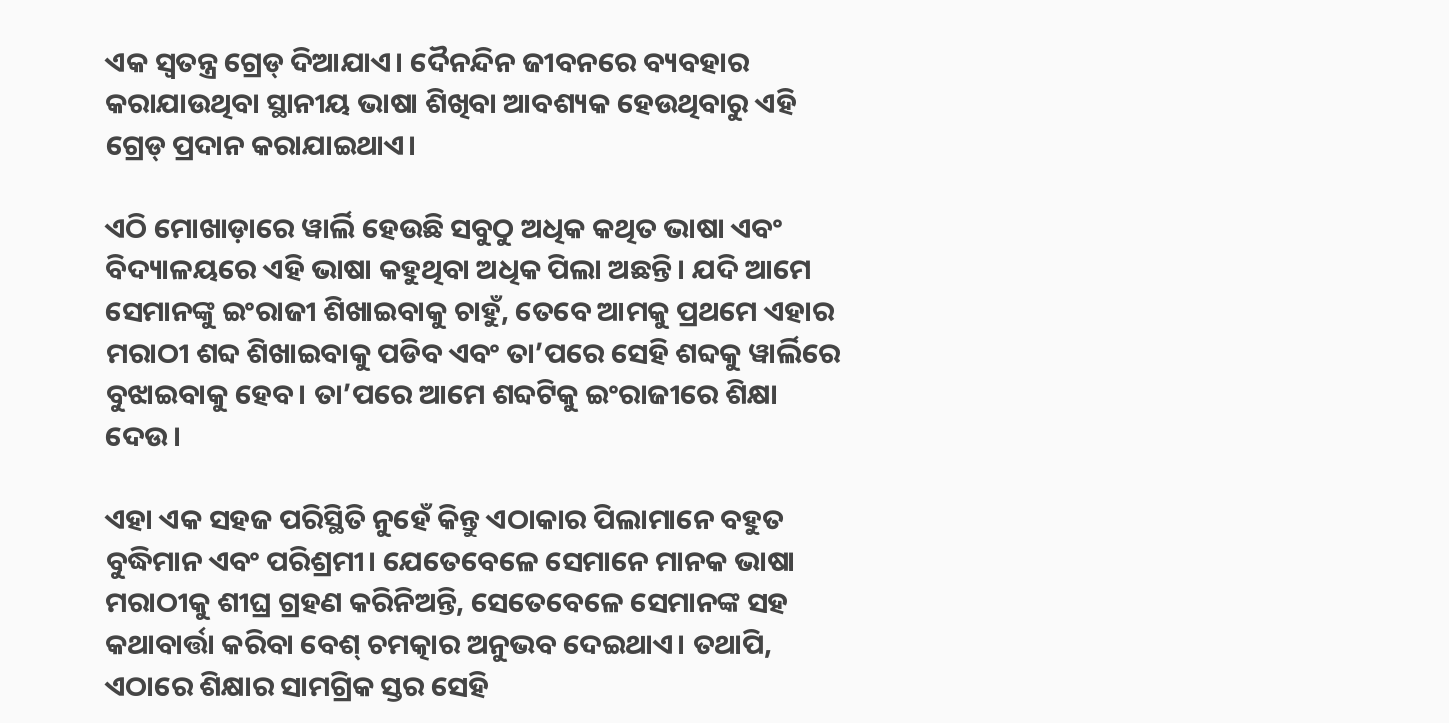ଏକ ସ୍ୱତନ୍ତ୍ର ଗ୍ରେଡ୍ ଦିଆଯାଏ। ଦୈନନ୍ଦିନ ଜୀବନରେ ବ୍ୟବହାର କରାଯାଉଥିବା ସ୍ଥାନୀୟ ଭାଷା ଶିଖିବା ଆବଶ୍ୟକ ହେଉଥିବାରୁ ଏହି ଗ୍ରେଡ୍‌ ପ୍ରଦାନ କରାଯାଇଥାଏ।

ଏଠି ମୋଖାଡ଼ାରେ ୱାର୍ଲି ହେଉଛି ସବୁଠୁ ଅଧିକ କଥିତ ଭାଷା ଏବଂ ବିଦ୍ୟାଳୟରେ ଏହି ଭାଷା କହୁଥିବା ଅଧିକ ପିଲା ଅଛନ୍ତି। ଯଦି ଆମେ ସେମାନଙ୍କୁ ଇଂରାଜୀ ଶିଖାଇବାକୁ ଚାହୁଁ, ତେବେ ଆମକୁ ପ୍ରଥମେ ଏହାର ମରାଠୀ ଶବ୍ଦ ଶିଖାଇବାକୁ ପଡିବ ଏବଂ ତା’ପରେ ସେହି ଶବ୍ଦକୁ ୱାର୍ଲିରେ ବୁଝାଇବାକୁ ହେବ। ତା’ପରେ ଆମେ ଶବ୍ଦଟିକୁ ଇଂରାଜୀରେ ଶିକ୍ଷା ଦେଉ।

ଏହା ଏକ ସହଜ ପରିସ୍ଥିତି ନୁହେଁ କିନ୍ତୁ ଏଠାକାର ପିଲାମାନେ ବହୁତ ବୁଦ୍ଧିମାନ ଏବଂ ପରିଶ୍ରମୀ। ଯେତେବେଳେ ସେମାନେ ମାନକ ଭାଷା ମରାଠୀକୁ ଶୀଘ୍ର ଗ୍ରହଣ କରିନିଅନ୍ତି, ସେତେବେଳେ ସେମାନଙ୍କ ସହ କଥାବାର୍ତ୍ତା କରିବା ବେଶ୍‌ ଚମତ୍କାର ଅନୁଭବ ଦେଇଥାଏ। ତଥାପି, ଏଠାରେ ଶିକ୍ଷାର ସାମଗ୍ରିକ ସ୍ତର ସେହି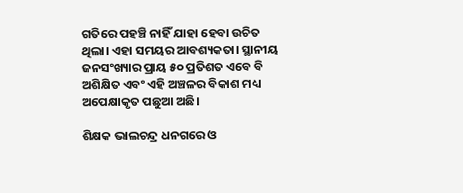ଗତିରେ ପହଞ୍ଚି ନାହିଁ ଯାହା ହେବା ଉଚିତ ଥିଲା। ଏହା ସମୟର ଆବଶ୍ୟକତା। ସ୍ଥାନୀୟ ଜନସଂଖ୍ୟାର ପ୍ରାୟ ୫୦ ପ୍ରତିଶତ ଏବେ ବି ଅଶିକ୍ଷିତ ଏବଂ ଏହି ଅଞ୍ଚଳର ବିକାଶ ମଧ୍ୟ ଅପେକ୍ଷାକୃତ ପଛୁଆ ଅଛି।

ଶିକ୍ଷକ ଭାଲଚନ୍ଦ୍ର ଧନଗରେ ଓ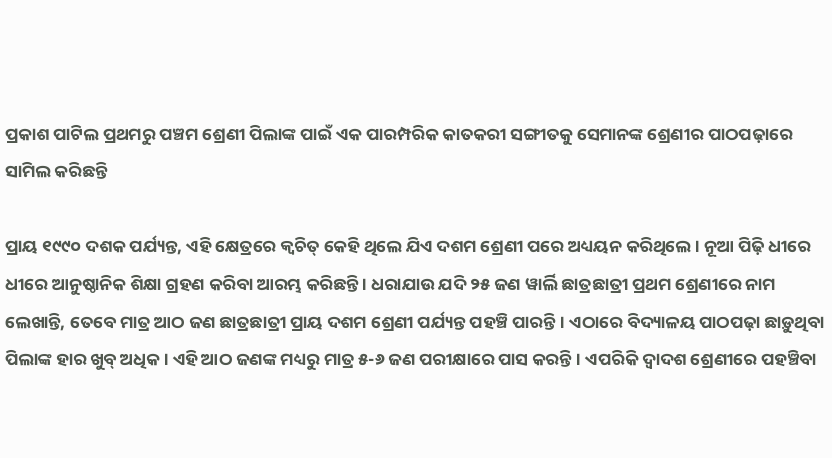ପ୍ରକାଶ ପାଟିଲ ପ୍ରଥମରୁ ପଞ୍ଚମ ଶ୍ରେଣୀ ପିଲାଙ୍କ ପାଇଁ ଏକ ପାରମ୍ପରିକ କାତକରୀ ସଙ୍ଗୀତକୁ ସେମାନଙ୍କ ଶ୍ରେଣୀର ପାଠପଢ଼ାରେ ସାମିଲ କରିଛନ୍ତି

ପ୍ରାୟ ୧୯୯୦ ଦଶକ ପର୍ଯ୍ୟନ୍ତ, ଏହି କ୍ଷେତ୍ରରେ କ୍ୱଚିତ୍ କେହି ଥିଲେ ଯିଏ ଦଶମ ଶ୍ରେଣୀ ପରେ ଅଧ୍ୟୟନ କରିଥିଲେ । ନୂଆ ପିଢ଼ି ଧୀରେ ଧୀରେ ଆନୁଷ୍ଠାନିକ ଶିକ୍ଷା ଗ୍ରହଣ କରିବା ଆରମ୍ଭ କରିଛନ୍ତି । ଧରାଯାଉ ଯଦି ୨୫ ଜଣ ୱାର୍ଲି ଛାତ୍ରଛାତ୍ରୀ ପ୍ରଥମ ଶ୍ରେଣୀରେ ନାମ ଲେଖାନ୍ତି, ତେବେ ମାତ୍ର ଆଠ ଜଣ ଛାତ୍ରଛାତ୍ରୀ ପ୍ରାୟ ଦଶମ ଶ୍ରେଣୀ ପର୍ଯ୍ୟନ୍ତ ପହଞ୍ଚି ପାରନ୍ତି। ଏଠାରେ ବିଦ୍ୟାଳୟ ପାଠପଢ଼ା ଛାଡ଼ୁଥିବା ପିଲାଙ୍କ ହାର ଖୁବ୍‌ ଅଧିକ। ଏହି ଆଠ ଜଣଙ୍କ ମଧ୍ୟରୁ ମାତ୍ର ୫-୬ ଜଣ ପରୀକ୍ଷାରେ ପାସ କରନ୍ତି। ଏପରିକି ଦ୍ୱାଦଶ ଶ୍ରେଣୀରେ ପହଞ୍ଚିବା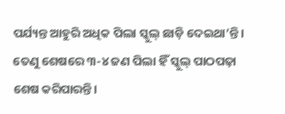ପର୍ଯ୍ୟନ୍ତ ଆହୁରି ଅଧିକ ପିଲା ସ୍କୁଲ୍‌ ଛାଡ଼ି ଦେଇଥା’ନ୍ତି। ତେଣୁ ଶେଷରେ ୩-୪ ଜଣ ପିଲା ହିଁ ସ୍କୁଲ୍‌ ପାଠପଢ଼ା ଶେଷ କରିପାରନ୍ତି।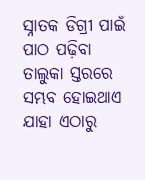ସ୍ନାତକ ଡିଗ୍ରୀ ପାଇଁ ପାଠ ପଢ଼ିବା ତାଲୁକା ସ୍ତରରେ ସମ୍ଭବ ହୋଇଥାଏ ଯାହା ଏଠାରୁ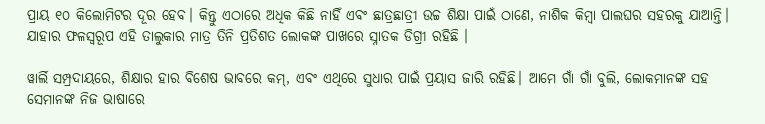ପ୍ରାୟ ୧୦ କିଲୋମିଟର ଦୂର ହେବ। କିନ୍ତୁ ଏଠାରେ ଅଧିକ କିଛି ନାହିଁ ଏବଂ ଛାତ୍ରଛାତ୍ରୀ ଉଚ୍ଚ ଶିକ୍ଷା ପାଇଁ ଠାଣେ, ନାଶିକ କିମ୍ବା ପାଲଘର ସହରକୁ ଯାଆନ୍ତି। ଯାହାର ଫଳସ୍ୱରୂପ ଏହି ତାଲୁକାର ମାତ୍ର ତିନି ପ୍ରତିଶତ ଲୋକଙ୍କ ପାଖରେ ସ୍ନାତକ ଡିଗ୍ରୀ ରହିଛି ।

ୱାର୍ଲି ସମ୍ପ୍ରଦାୟରେ, ଶିକ୍ଷାର ହାର ବିଶେଷ ଭାବରେ କମ୍, ଏବଂ ଏଥିରେ ସୁଧାର ପାଇଁ ପ୍ରୟାସ ଜାରି ରହିଛି। ଆମେ ଗାଁ ଗାଁ ବୁଲି, ଲୋକମାନଙ୍କ ସହ ସେମାନଙ୍କ ନିଜ ଭାଷାରେ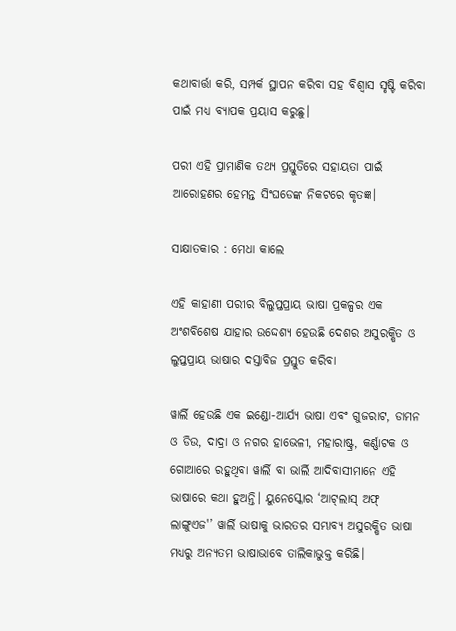କଥାବାର୍ତ୍ତା କରି, ସମ୍ପର୍କ ସ୍ଥାପନ କରିବା ସହ ବିଶ୍ୱାସ ସୃଷ୍ଟି କରିବା ପାଇଁ ମଧ୍ୟ ବ୍ୟାପକ ପ୍ରୟାସ କରୁଛୁ।

ପରୀ ଏହି ପ୍ରାମାଣିକ ତଥ୍ୟ ପ୍ରସ୍ତୁତିରେ ସହାୟତା ପାଇଁ ଆରୋହଣର ହେମନ୍ତ ସିଂଘଡେଙ୍କ ନିକଟରେ କୃତଜ୍ଞ।

ସାକ୍ଷାତକାର : ମେଧା କାଲେ

ଏହି କାହାଣୀ ପରୀର ବିଲୁପ୍ତପ୍ରାୟ ଭାଷା ପ୍ରକଳ୍ପର ଏକ ଅଂଶବିଶେଷ ଯାହାର ଉଦ୍ଦେଶ୍ୟ ହେଉଛି ଦେଶର ଅସୁରକ୍ଷିତ ଓ ଲୁପ୍ତପ୍ରାୟ ଭାଷାର ଦସ୍ତାବିଜ ପ୍ରସ୍ତୁତ କରିବା

ୱାର୍ଲି ହେଉଛି ଏକ ଇଣ୍ଡୋ-ଆର୍ଯ୍ୟ ଭାଷା ଏବଂ ଗୁଜରାଟ, ଡାମନ ଓ ଡିଉ, ଦାଦ୍ରା ଓ ନଗର ହାଭେଳୀ, ମହାରାଷ୍ଟ୍ର, କର୍ଣ୍ଣାଟକ ଓ ଗୋଆରେ ରହୁଥିବା ୱାର୍ଲି ବା ଭାର୍ଲି ଆଦିବାସୀମାନେ ଏହି ଭାଷାରେ କଥା ହୁଅନ୍ତି। ୟୁନେସ୍କୋର ‘ଆଟ୍‌ଲାସ୍‌ ଅଫ୍ ଲାଙ୍ଗୁଏଜ'’ ୱାର୍ଲି ଭାଷାକୁ ଭାରତର ସମ୍ଭାବ୍ୟ ଅସୁରକ୍ଷିତ ଭାଷା ମଧ୍ୟରୁ ଅନ୍ୟତମ ଭାଷାଭାବେ ତାଲିକାଭୁକ୍ତ କରିଛି।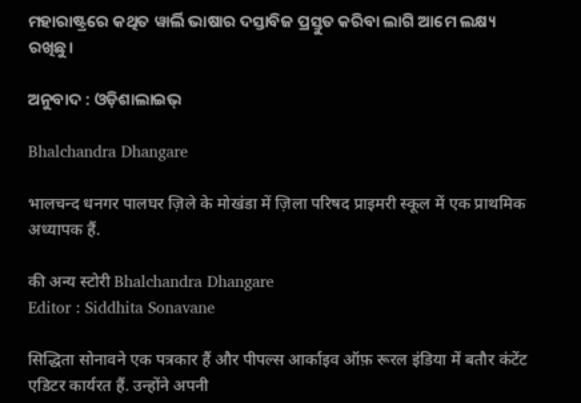ମହାରାଷ୍ଟ୍ରରେ କଥିତ ୱାର୍ଲି ଭାଷାର ଦସ୍ତାବିଜ ପ୍ରସ୍ତୁତ କରିବା ଲାଗି ଆମେ ଲକ୍ଷ୍ୟ ରଖିଛୁ।

ଅନୁବାଦ : ଓଡ଼ିଶାଲାଇଭ୍‍

Bhalchandra Dhangare

भालचन्द धनगर पालघर ज़िले के मोखंडा में ज़िला परिषद प्राइमरी स्कूल में एक प्राथमिक अध्यापक हैं.

की अन्य स्टोरी Bhalchandra Dhangare
Editor : Siddhita Sonavane

सिद्धिता सोनावने एक पत्रकार हैं और पीपल्स आर्काइव ऑफ़ रूरल इंडिया में बतौर कंटेंट एडिटर कार्यरत हैं. उन्होंने अपनी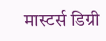मास्टर्स डिग्री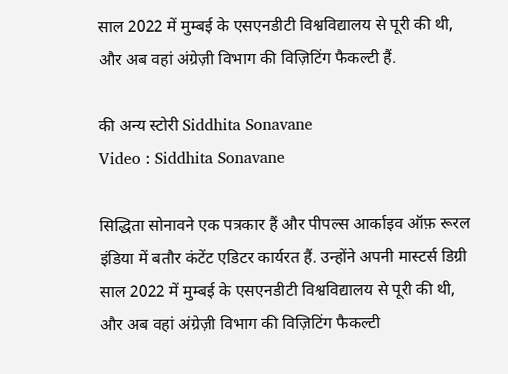साल 2022 में मुम्बई के एसएनडीटी विश्वविद्यालय से पूरी की थी, और अब वहां अंग्रेज़ी विभाग की विज़िटिंग फैकल्टी हैं.

की अन्य स्टोरी Siddhita Sonavane
Video : Siddhita Sonavane

सिद्धिता सोनावने एक पत्रकार हैं और पीपल्स आर्काइव ऑफ़ रूरल इंडिया में बतौर कंटेंट एडिटर कार्यरत हैं. उन्होंने अपनी मास्टर्स डिग्री साल 2022 में मुम्बई के एसएनडीटी विश्वविद्यालय से पूरी की थी, और अब वहां अंग्रेज़ी विभाग की विज़िटिंग फैकल्टी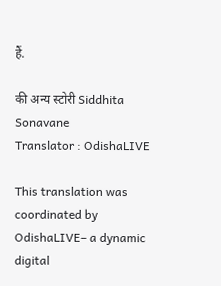हैं.

की अन्य स्टोरी Siddhita Sonavane
Translator : OdishaLIVE

This translation was coordinated by OdishaLIVE– a dynamic digital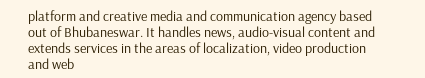platform and creative media and communication agency based out of Bhubaneswar. It handles news, audio-visual content and extends services in the areas of localization, video production and web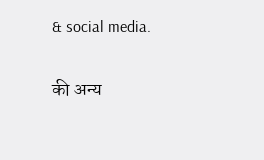& social media.

की अन्य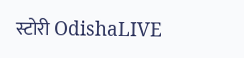स्टोरी OdishaLIVE